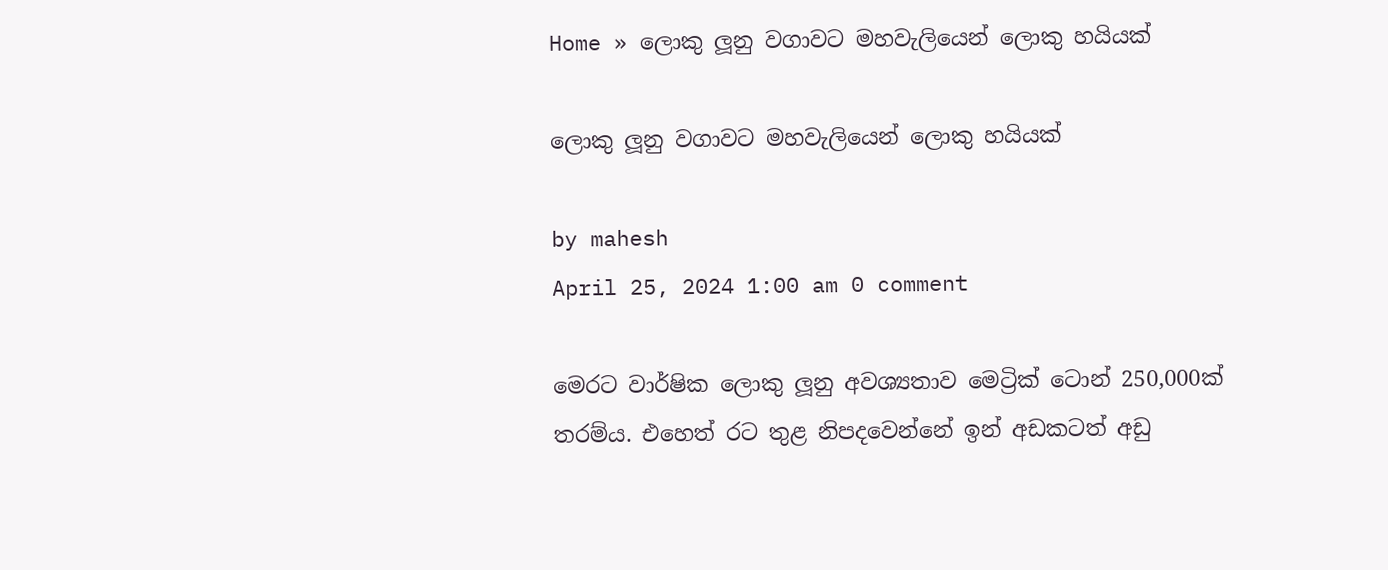Home » ලොකු ලූනු වගාවට මහවැලියෙන් ලොකු හයියක්

ලොකු ලූනු වගාවට මහවැලියෙන් ලොකු හයියක්

by mahesh
April 25, 2024 1:00 am 0 comment

මෙරට වාර්ෂික ලොකු ලූනු අවශ්‍යතාව මෙට්‍රික් ටොන් 250,000ක් තරම්ය. එහෙත් රට තුළ නිපදවෙන්නේ ඉන් අඩකටත් අඩු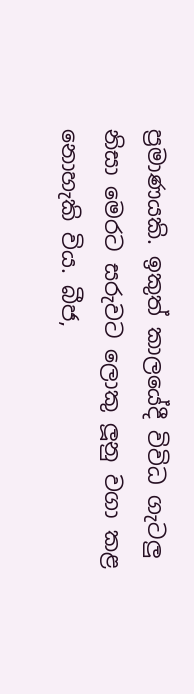ප්‍රමාණයකි. ඉකුත් කාලයේදී විවිධ ගැටලු නිසා මෙරට සරුවට ලොකු ලූනු වගා කළ නොහැකි විය. බීජ,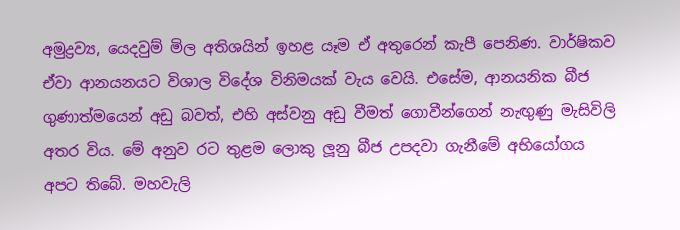අමුද්‍රව්‍ය, යෙදවුම් මිල අතිශයින් ඉහළ යෑම ඒ අතුරෙන් කැපී පෙනිණ. වාර්ෂිකව ඒවා ආනයනයට විශාල විදේශ විනිමයක් වැය වෙයි. එසේම, ආනයනික බීජ ගුණාත්මයෙන් අඩු බවත්, එහි අස්වනු අඩු වීමත් ගොවීන්ගෙන් නැඟුණු මැසිවිලි අතර විය. මේ අනුව රට තුළම ලොකු ලූනු බීජ උපදවා ගැනීමේ අභියෝගය අපට තිබේ. මහවැලි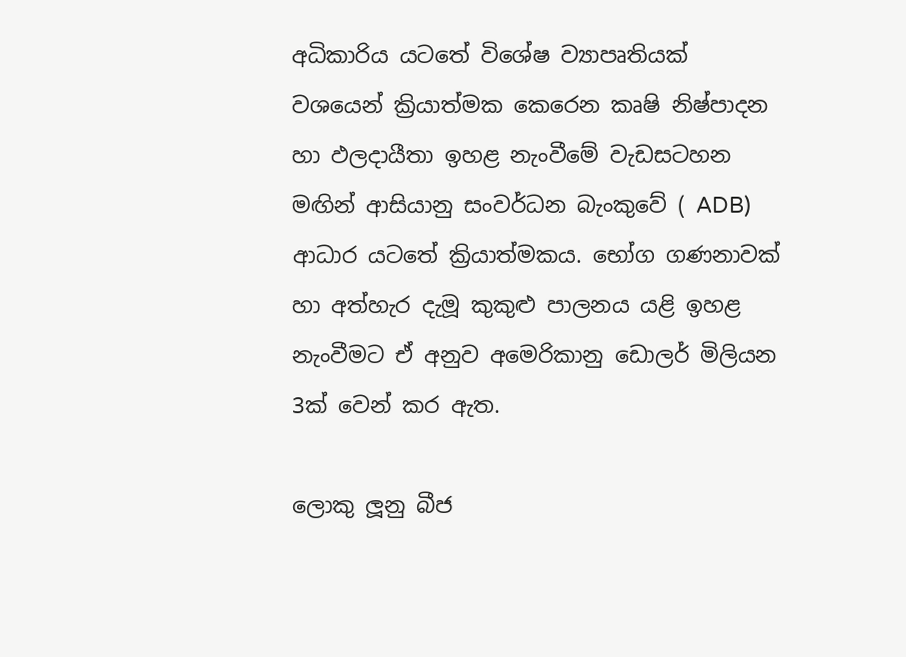අධිකාරිය යටතේ විශේෂ ව්‍යාපෘතියක් වශයෙන් ක්‍රියාත්මක කෙරෙන කෘෂි නිෂ්පාදන හා ඵලදායීතා ඉහළ නැංවීමේ වැඩසටහන මඟින් ආසියානු සංවර්ධන බැංකුවේ ( ADB) ආධාර යටතේ ක්‍රියාත්මකය. භෝග ගණනාවක් හා අත්හැර දැමූ කුකුළු පාලනය යළි ඉහළ නැංවීමට ඒ අනුව අමෙරිකානු ඩොලර් මිලියන 3ක් වෙන් කර ඇත.

ලොකු ලූනු බීජ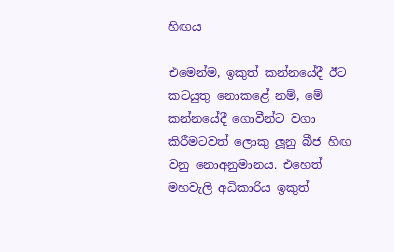හිඟය

එමෙන්ම, ඉකුත් කන්නයේදී ඊට කටයුතු නොකළේ නම්, මේ කන්නයේදී ගොවීන්ට වගා කිරීමටවත් ලොකු ලූනු බීජ හිඟ වනු නොඅනුමානය. එහෙත් මහවැලි අධිකාරිය ඉකුත්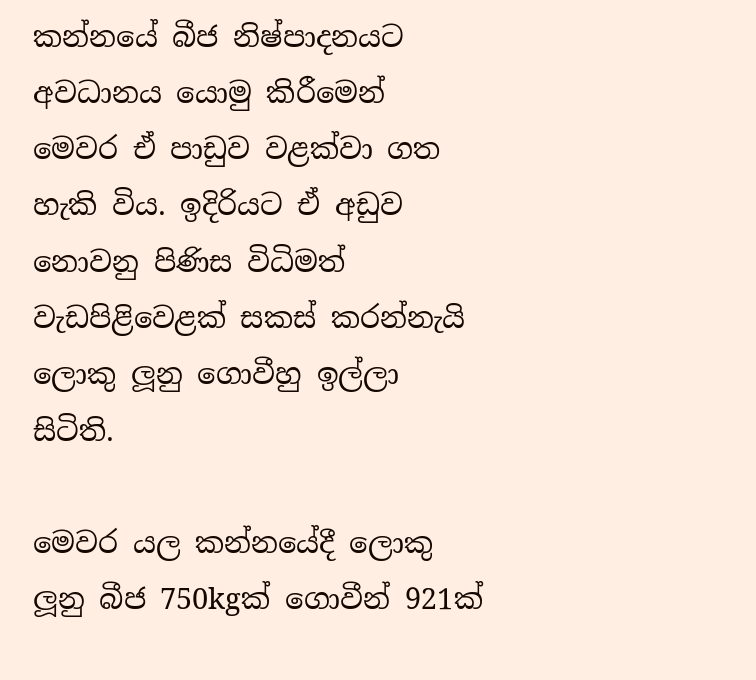කන්නයේ බීජ නිෂ්පාදනයට අවධානය යොමු කිරීමෙන් මෙවර ඒ පාඩුව වළක්වා ගත හැකි විය. ඉදිරියට ඒ අඩුව නොවනු පිණිස විධිමත් වැඩපිළිවෙළක් සකස් කරන්නැයි ලොකු ලූනු ගොවීහු ඉල්ලා සිටිති.

මෙවර යල කන්නයේදී ලොකු ලූනු බීජ 750kgක් ගොවීන් 921ක්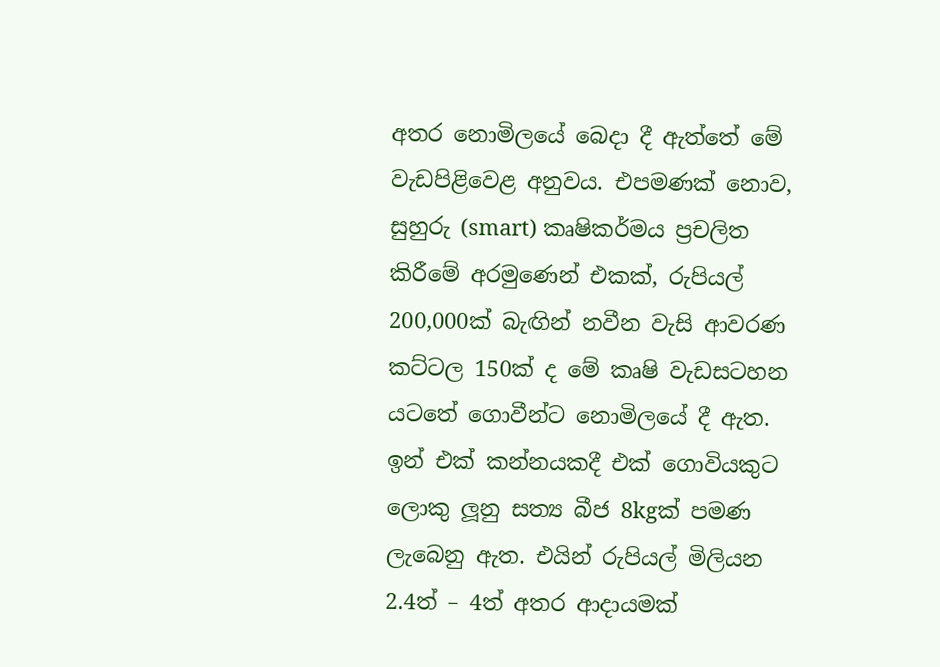අතර නොමිලයේ බෙදා දී ඇත්තේ මේ වැඩපිළිවෙළ අනුවය. එපමණක් නොව, සුහුරු (smart) කෘෂිකර්මය ප්‍රචලිත කිරීමේ අරමුණෙන් එකක්, රුපියල් 200,000ක් බැඟින් නවීන වැසි ආවරණ කට්ටල 150ක් ද මේ කෘෂි වැඩසටහන යටතේ ගොවීන්ට නොමිලයේ දී ඇත. ඉන් එක් කන්නයකදී එක් ගොවියකුට ලොකු ලූනු සත්‍ය බීජ 8kgක් පමණ ලැබෙනු ඇත. එයින් රුපියල් මිලියන 2.4ත් – 4ත් අතර ආදායමක්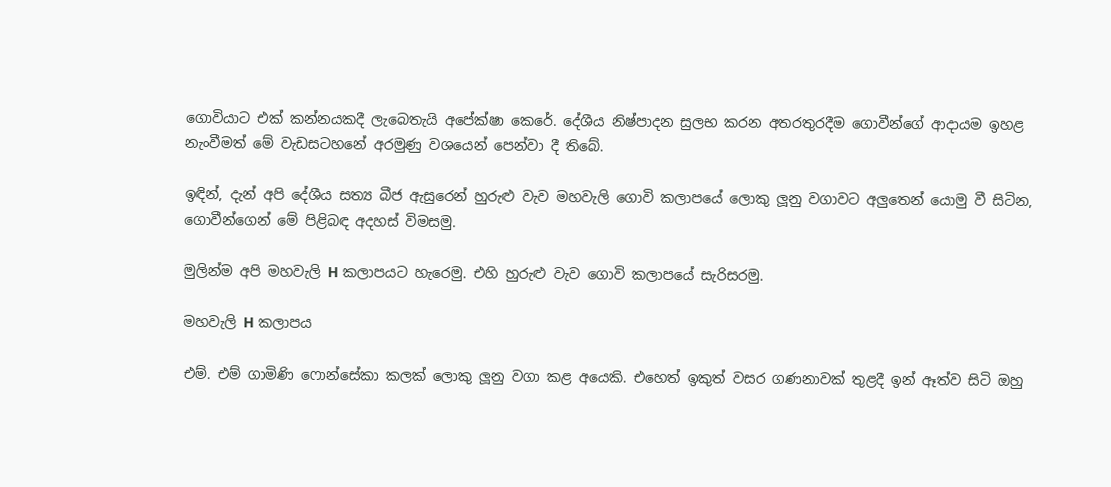ගොවියාට එක් කන්නයකදී ලැබෙතැයි අපේක්ෂා කෙරේ. දේශීය නිෂ්පාදන සුලභ කරන අතරතුරදීම ගොවීන්ගේ ආදායම ඉහළ නැංවීමත් මේ වැඩසටහනේ අරමුණු වශයෙන් පෙන්වා දී තිබේ.

ඉඳින්, දැන් අපි දේශීය සත්‍ය බීජ ඇසුරෙන් හුරුළු වැව මහවැලි ගොවි කලාපයේ ලොකු ලූනු වගාවට අලුතෙන් යොමු වී සිටින, ගොවීන්ගෙන් මේ පිළිබඳ අදහස් විමසමු.

මුලින්ම අපි මහවැලි H කලාපයට හැරෙමු. එහි හුරුළු වැව ගොවි කලාපයේ සැරිසරමු.

මහවැලි H කලාපය

එම්. එම් ගාමිණි ෆොන්සේකා කලක් ලොකු ලූනු වගා කළ අයෙකි. එහෙත් ඉකුත් වසර ගණනාවක් තුළදී ඉන් ඈත්ව සිටි ඔහු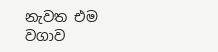නැවත එම වගාව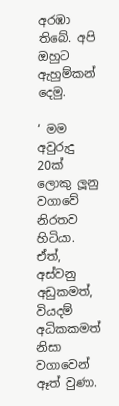අරඹා තිබේ. අපි ඔහුට ඇහුම්කන් දෙමු.

‘ මම අවුරුදු 20ක් ලොකු ලූනු වගාවේ නිරතව හිටියා. ඒත්, අස්වනු අඩුකමත්, වියදම් අධිකකමත් නිසා වගාවෙන් ඈත් වුණා.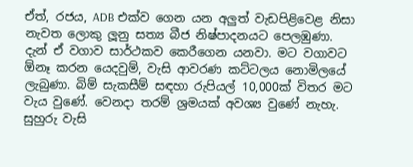ඒත්, රජය, ADB එක්ව ගෙන යන අලුත් වැඩපිළිවෙළ නිසා නැවත ලොකු ලූනු සත්‍ය බීජ නිෂ්පාදනයට පෙලඹුණා. දැන් ඒ වගාව සාර්ථකව කෙරීගෙන යනවා. මට වගාවට ඕනෑ කරන යෙදවුම්, වැසි ආවරණ කට්ටලය නොමිලයේ ලැබුණා. බිම් සැකසීම් සඳහා රුපියල් 10,000ක් විතර මට වැය වුණේ. වෙනදා තරම් ශ්‍රමයක් අවශ්‍ය වුණේ නැහැ. සුහුරු වැසි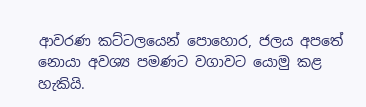ආවරණ කට්ටලයෙන් පොහොර, ජලය අපතේ නොයා අවශ්‍ය පමණට වගාවට යොමු කළ හැකියි.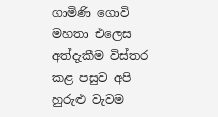ගාමිණි ගොවි මහතා එලෙස අත්දැකීම විස්තර කළ පසුව අපි හුරුළු වැවම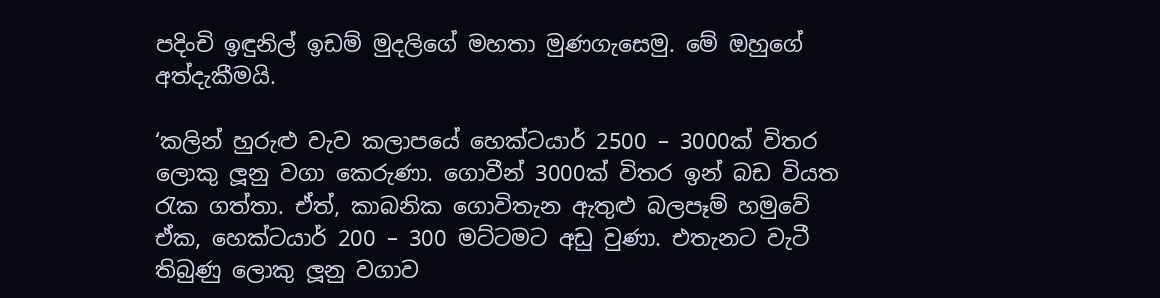පදිංචි ඉඳුනිල් ඉඩම් මුදලිගේ මහතා මුණගැසෙමු. මේ ඔහුගේ අත්දැකීමයි.

‘කලින් හුරුළු වැව කලාපයේ හෙක්ටයාර් 2500 – 3000ක් විතර ලොකු ලූනු වගා කෙරුණා. ගොවීන් 3000ක් විතර ඉන් බඩ වියත රැක ගත්තා. ඒත්, කාබනික ගොවිතැන ඇතුළු බලපෑම් හමුවේ ඒක, හෙක්ටයාර් 200 – 300 මට්ටමට අඩු වුණා. එතැනට වැටී තිබුණු ලොකු ලූනු වගාව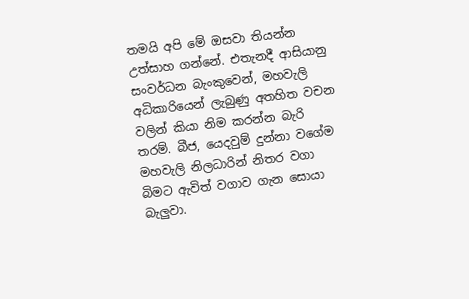තමයි අපි මේ ඔසවා තියන්න උත්සාහ ගන්නේ. එතැනදී ආසියානු සංවර්ධන බැංකුවෙන්, මහවැලි අධිකාරියෙන් ලැබුණු අතහිත වචන වලින් කියා නිම කරන්න බැරි තරම්. බීජ, යෙදවුම් දුන්නා වගේම මහවැලි නිලධාරින් නිතර වගා බිමට ඇවිත් වගාව ගැන සොයා බැලුවා.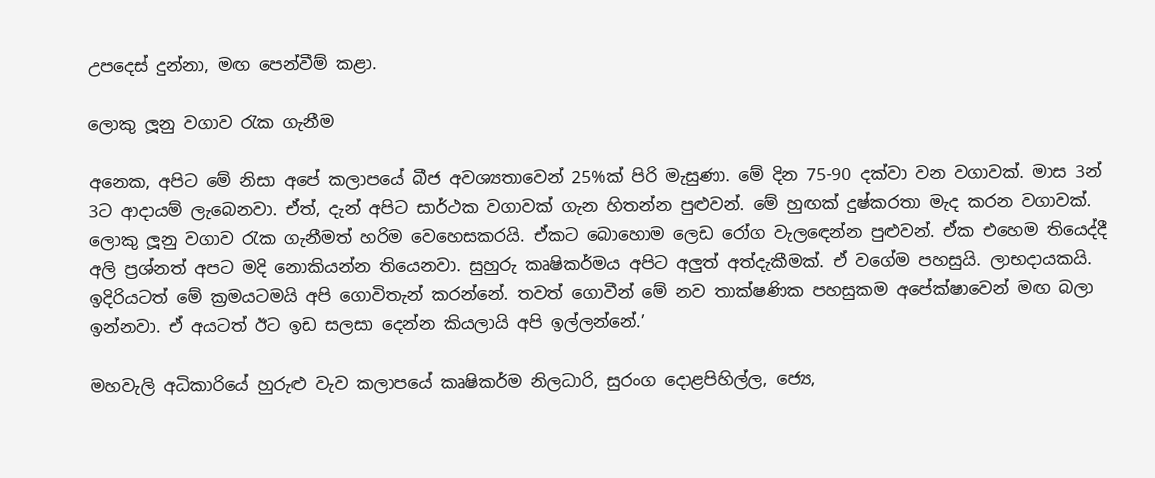උපදෙස් දුන්නා, මඟ පෙන්වීම් කළා.

ලොකු ලූනු වගාව රැක ගැනීම

අනෙක, අපිට මේ නිසා අපේ කලාපයේ බීජ අවශ්‍යතාවෙන් 25%ක් පිරි මැසුණා. මේ දින 75-90 දක්වා වන වගාවක්. මාස 3න් 3ට ආදායම් ලැබෙනවා. ඒත්, දැන් අපිට සාර්ථක වගාවක් ගැන හිතන්න පුළුවන්. මේ හුඟක් දුෂ්කරතා මැද කරන වගාවක්. ලොකු ලූනු වගාව රැක ගැනීමත් හරිම වෙහෙසකරයි. ඒකට බොහොම ලෙඩ රෝග වැලඳෙන්න පුළුවන්. ඒක එහෙම තියෙද්දී අලි ප්‍රශ්නත් අපට මදි නොකියන්න තියෙනවා. සුහුරු කෘෂිකර්මය අපිට අලුත් අත්දැකීමක්. ඒ වගේම පහසුයි. ලාභදායකයි. ඉදිරියටත් මේ ක්‍රමයටමයි අපි ගොවිතැන් කරන්නේ. තවත් ගොවීන් මේ නව තාක්ෂණික පහසුකම අපේක්ෂාවෙන් මඟ බලා ඉන්නවා. ඒ අයටත් ඊට ඉඩ සලසා දෙන්න කියලායි අපි ඉල්ලන්නේ.’

මහවැලි අධිකාරියේ හුරුළු වැව කලාපයේ කෘෂිකර්ම නිලධාරි, සුරංග දොළපිහිල්ල, ජ්‍යෙ,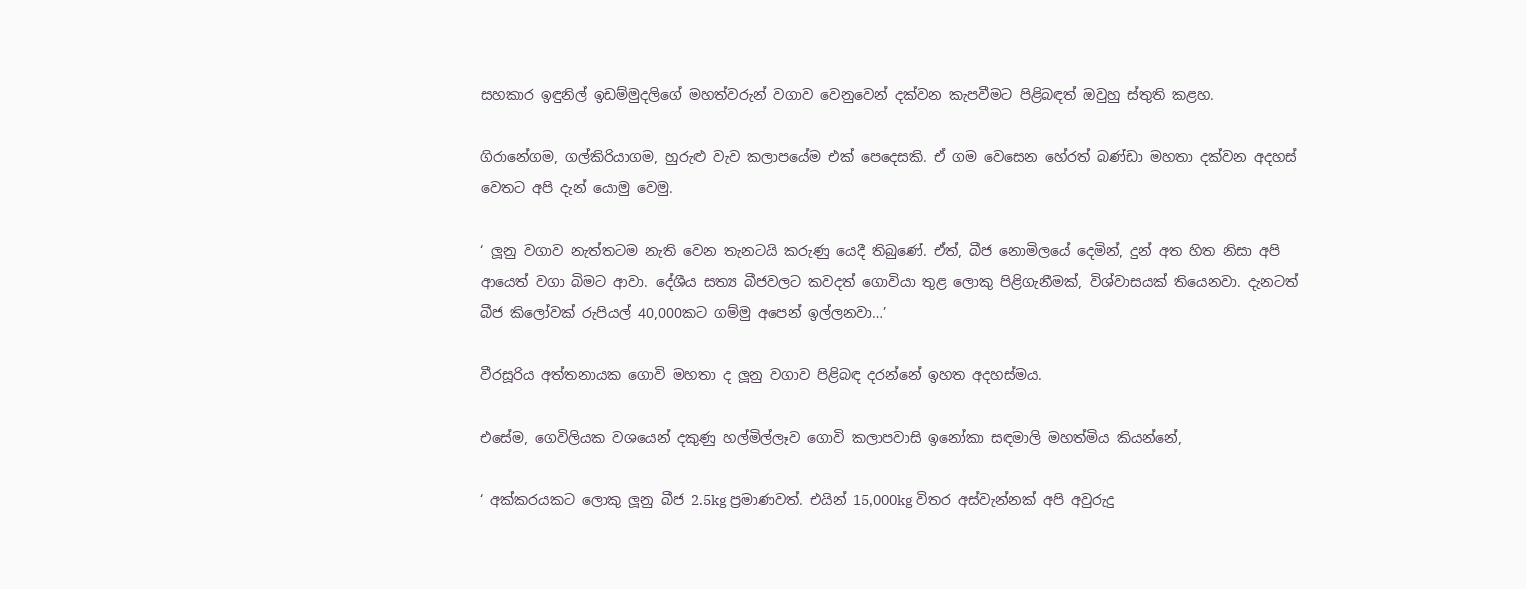සහකාර ඉඳුනිල් ඉඩම්මුදලිගේ මහත්වරුන් වගාව වෙනුවෙන් දක්වන කැපවීමට පිළිබඳත් ඔවුහු ස්තුති කළහ.

ගිරානේගම, ගල්කිරියාගම, හුරුළු වැව කලාපයේම එක් පෙදෙසකි. ඒ ගම වෙසෙන හේරත් බණ්ඩා මහතා දක්වන අදහස් වෙතට අපි දැන් යොමු වෙමු.

‘ ලූනු වගාව නැත්තටම නැති වෙන තැනටයි කරුණු යෙදී තිබුණේ. ඒත්, බීජ නොමිලයේ දෙමින්, දුන් අත හිත නිසා අපි ආයෙත් වගා බිමට ආවා. දේශීය සත්‍ය බීජවලට කවදත් ගොවියා තුළ ලොකු පිළිගැනීමක්, විශ්වාසයක් තියෙනවා. දැනටත් බීජ කිලෝවක් රුපියල් 40,000කට ගම්මු අපෙන් ඉල්ලනවා…’

වීරසූරිය අත්තනායක ගොවි මහතා ද ලූනු වගාව පිළිබඳ දරන්නේ ඉහත අදහස්මය.

එසේම, ගෙවිලියක වශයෙන් දකුණු හල්මිල්ලෑව ගොවි කලාපවාසි ඉනෝකා සඳමාලි මහත්මිය කියන්නේ,

‘ අක්කරයකට ලොකු ලූනු බීජ 2.5kg ප්‍රමාණවත්. එයින් 15,000kg විතර අස්වැන්නක් අපි අවුරුදු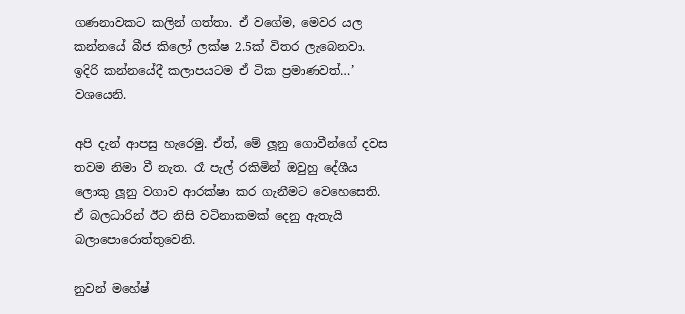ගණනාවකට කලින් ගත්තා. ඒ වගේම, මෙවර යල කන්නයේ බීජ කිලෝ ලක්ෂ 2.5ක් විතර ලැබෙනවා. ඉදිරි කන්නයේදී කලාපයටම ඒ ටික ප්‍රමාණවත්…’ වශයෙනි.

අපි දැන් ආපසු හැරෙමු. ඒත්, මේ ලූනු ගොවීන්ගේ දවස තවම නිමා වී නැත. රෑ පැල් රකිමින් ඔවුහු දේශීය ලොකු ලූනු වගාව ආරක්ෂා කර ගැනීමට වෙහෙසෙති. ඒ බලධාරින් ඊට නිසි වටිනාකමක් දෙනු ඇතැයි බලාපොරොත්තුවෙනි.

නුවන් මහේෂ්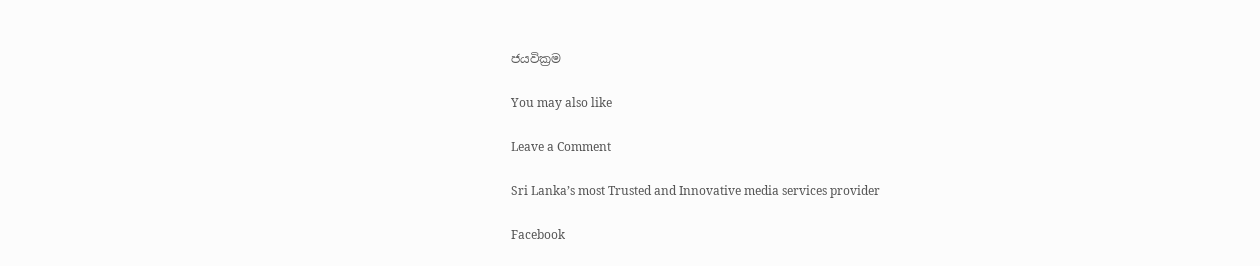ජයවික්‍රම

You may also like

Leave a Comment

Sri Lanka’s most Trusted and Innovative media services provider

Facebook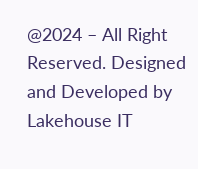@2024 – All Right Reserved. Designed and Developed by Lakehouse IT